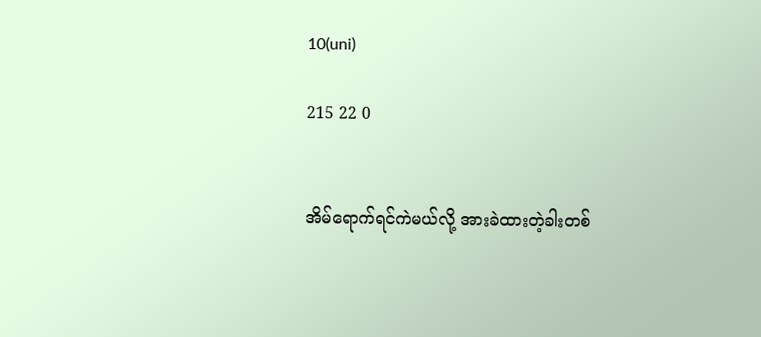10(uni)

215 22 0


အိမ်ရောက်ရင်ကဲမယ်လို့ အားခဲထားတဲ့ခါးတစ်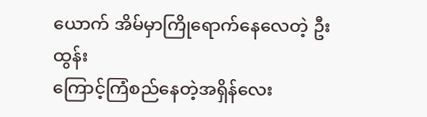ယောက် အိမ်မှာကြိုရောက်နေလေတဲ့ ဦးထွန်း
ကြောင့်ကြံစည်နေတဲ့အရှိန်လေး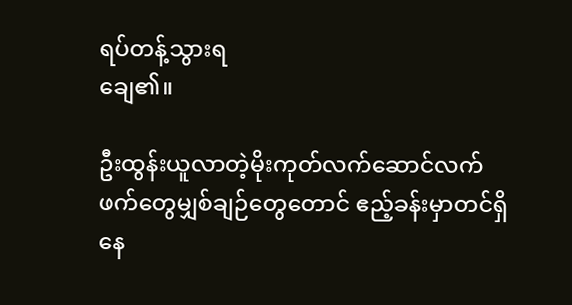ရပ်တန့်သွားရ
ချေ၏။

ဦးထွန်းယူလာတဲ့မိုးကုတ်လက်ဆောင်လက်
ဖက်တွေမျှစ်ချဉ်တွေတောင် ဧည့်ခန်းမှာတင်ရှိ
နေ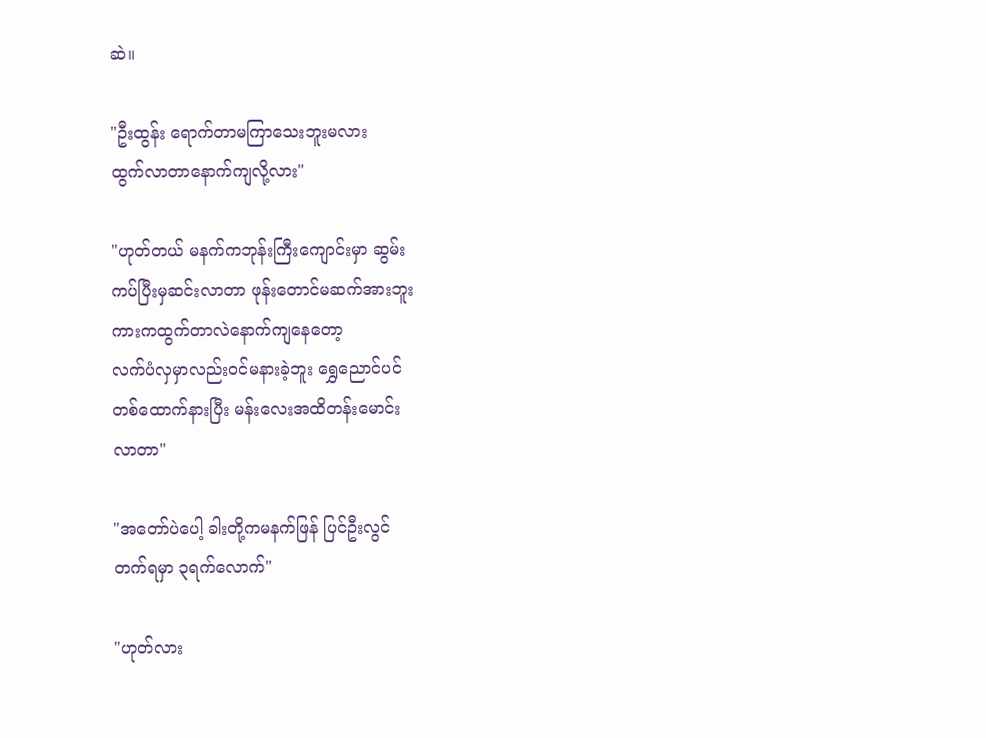ဆဲ။

"ဦးထွန်း ရောက်တာမကြာသေးဘူးမလား
ထွက်လာတာနောက်ကျလို့လား"

"ဟုတ်တယ် မနက်ကဘုန်းကြီးကျောင်းမှာ ဆွမ်း
ကပ်ပြီးမှဆင်းလာတာ ဖုန်းတောင်မဆက်အားဘူး
ကားကထွက်တာလဲနောက်ကျနေတော့
လက်ပံလှမှာလည်းဝင်မနားခဲ့ဘူး ရွှေညောင်ပင်
တစ်ထောက်နားပြီး မန်းလေးအထိတန်းမောင်း
လာတာ"

"အတော်ပဲပေါ့ ခါးတို့ကမနက်ဖြန် ပြင်ဦးလွင်
တက်ရမှာ ၃ရက်လောက်"

"ဟုတ်လား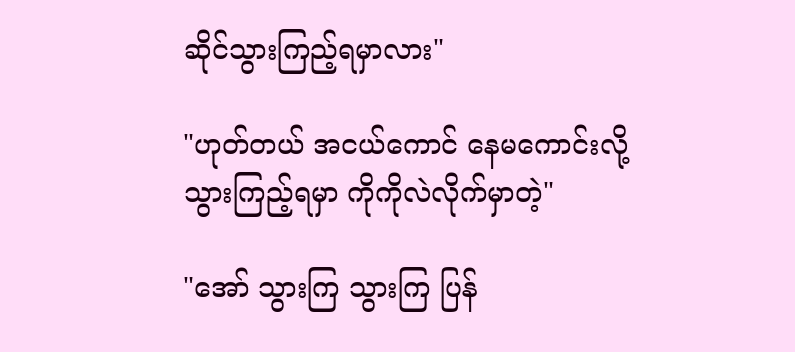ဆိုင်သွားကြည့်ရမှာလား"

"ဟုတ်တယ် အငယ်ကောင် နေမကောင်းလို့
သွားကြည့်ရမှာ ကိုကိုလဲလိုက်မှာတဲ့"

"အော် သွားကြ သွားကြ ပြန်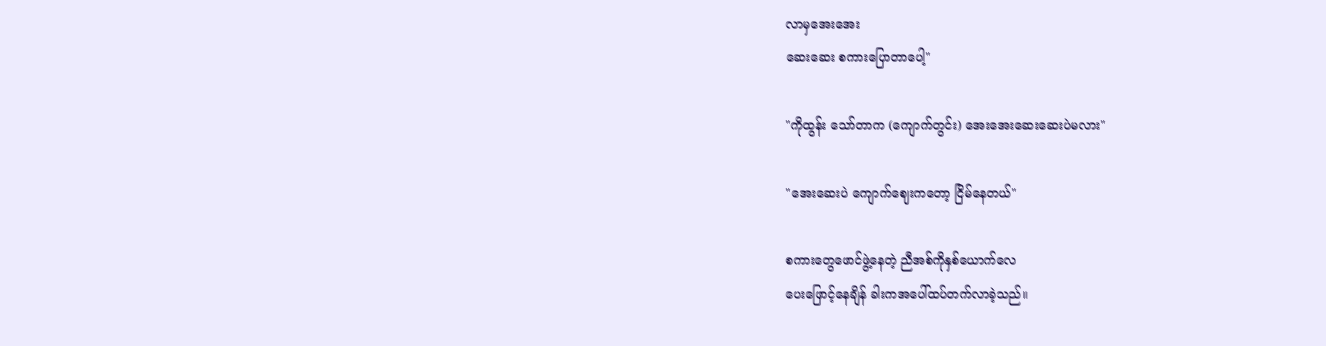လာမှအေးအေး
ဆေးဆေး စကားပြောတာပေါ့"

"ကိုထွန်း သော်တာက (ကျောက်တွင်း) အေးအေးဆေးဆေးပဲမလား"

"အေးဆေးပဲ ကျောက်ဈေးကတော့ ငြိမ်နေတယ်"

စကားတွေဖောင်ဖွဲ့နေတဲ့ ညီအစ်ကိုနှစ်ယောက်လေ
ပေးဖြောင့်နေချိန် ခါးကအပေါ်ထပ်တက်လာခဲ့သည်။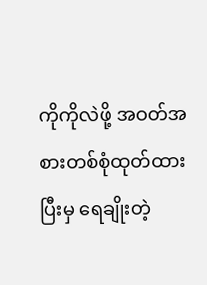ကိုကိုလဲဖို့ အဝတ်အစားတစ်စုံထုတ်ထားပြီးမှ ရေချိုးတဲ့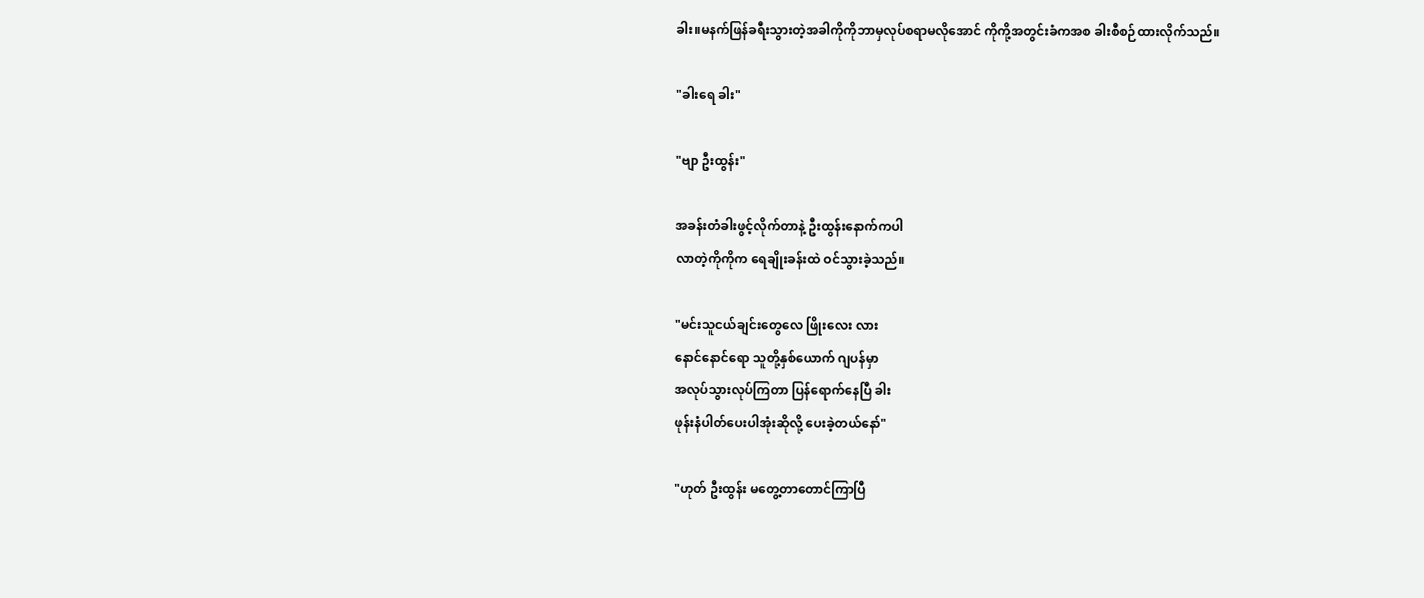ခါး။မနက်ဖြန်ခရီးသွားတဲ့အခါကိုကိုဘာမှလုပ်စရာမလိုအောင် ကိုကို့အတွင်းခံကအစ ခါးစီစဉ်ထားလိုက်သည်။

"ခါးရေ ခါး"

"ဗျာ ဦးထွန်း"

အခန်းတံခါးဖွင့်လိုက်တာနဲ့ ဦးထွန်းနောက်ကပါ
လာတဲ့ကိုကိုက ရေချိုးခန်းထဲ ဝင်သွားခဲ့သည်။

"မင်းသူငယ်ချင်းတွေလေ ဖြိုးလေး လား
နောင်နောင်ရော သူတို့နှစ်ယောက် ဂျပန်မှာ
အလုပ်သွားလုပ်ကြတာ ပြန်ရောက်နေပြီ ခါး
ဖုန်းနံပါတ်ပေးပါအုံးဆိုလို့ ပေးခဲ့တယ်နော်"

"ဟုတ် ဦးထွန်း မတွေ့တာတောင်ကြာပြီ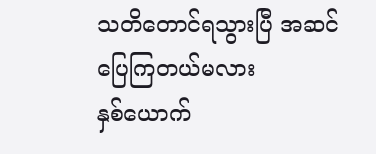သတိတောင်ရသွားပြီ အဆင်ပြေကြတယ်မလား
နှစ်ယောက်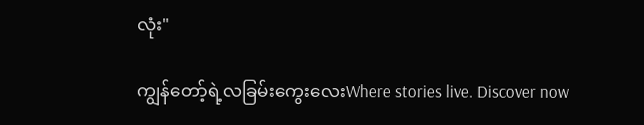လုံး"

ကျွန်တော့်ရဲ့လခြမ်းကွေးလေးWhere stories live. Discover now